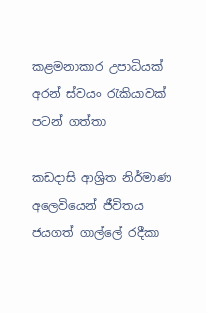කළමනාකාර උපාධියක් අරන් ස්වයං රැකියාවක් පටන් ගත්තා

කඩදාසි ආශ්‍රිත නිර්මාණ අලෙවියෙන් ජීවිතය ජයගත් ගාල්ලේ රදීකා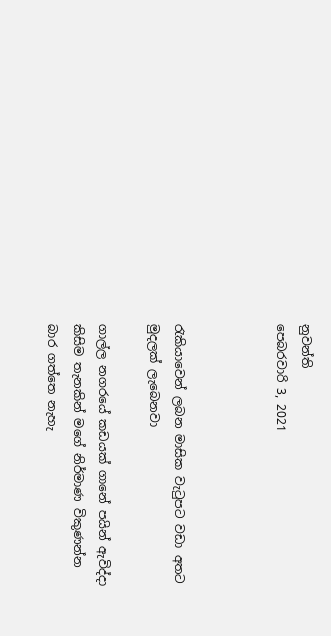නුවන්ති
පෙබරවාරි 3, 2021



රැකියාවෙන් ලබන මාසික වැටුපට වඩා අතට මුදලක් ලැබෙනවා

ගාල්ල නගරයේ කඩයක් ගානේ පයින් ඇවිද්දා කිසිම තැනකින් මගේ නිර්මාණ විකුණන්න බාර ගත්තෙ නැහැ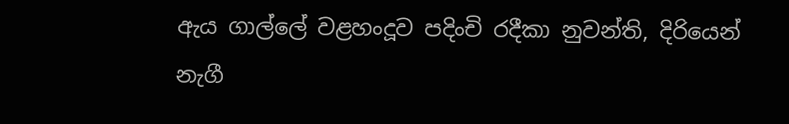ඇය ගාල්ලේ වළහංදූව පදිංචි රදීකා නුවන්ති, දිරියෙන් නැගී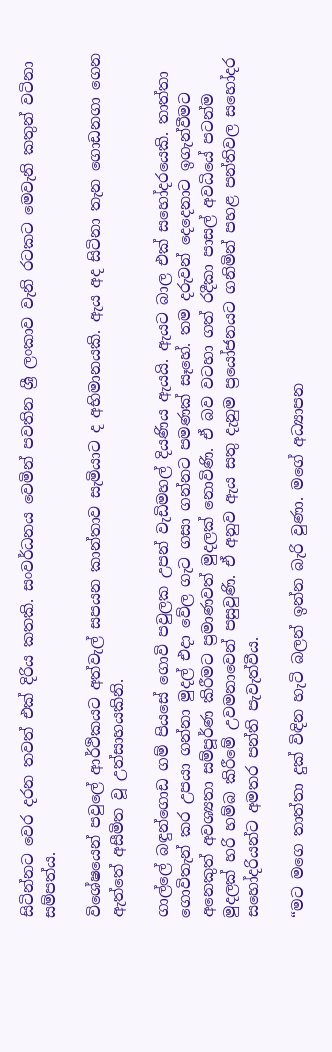සිටින්නට වෙර දරන තවත් එක් දිරිය කතකි. සංවර්ධනය වෙමින් පවතින ශ්‍රී ලංකාව වැනි රටකට මෙවැනි කතුන් වටිනා සම්පත්ය.

විශේෂයෙන් පවුලේ ආර්ථිකයට අත්වැල් සපයන කාන්තාව සැමියාට ද අභිමානයකි. ඇය අද සිටිනා තැන ගොඩනගා ගෙන ඇත්තේ අසීමිත වූ උත්සාහයකිනි.

ගාල්ලේ බඳුන්ගොඩ ගම් පියසේ ගොවි පවුලක උපන් වැඩිමහල් දියණිය ඇයයි. ඇයට බාල එක් සහෝදරයෙකි. තාත්තා ගොවිතැන් කර උපයා ගන්නා මුදල් එදා වේල ගැට ගසා ගන්නට පමණක් සෑහේ. තම දරුවන් දෙදෙනාට ඉගැන්වීමට අනෙකුත් අවශ්‍යතා සම්පූර්ණ කිරීමට ප්‍රමාණවත් මුදලක් නොවිණි. ඒ බව වටහා ගත් රදීකා පාසල් අවධියේ පටන්ම මුදලක් හරි හම්බ කිරීමේ උවමනාවෙන් පසුවුණි. ඒ අනුව ඇය සතු දැනුම ප්‍රයෝජනයට ගනිමින් පහළ පන්තිවල සහෝදර සහෝදරියන්ට අමතර පන්ති පැවැත්වීය.

“මට මගෙ තාත්තා දුක් විඳින හැටි බලන් ඉන්න බැරි වුණා. මගේ අධ්‍යාපන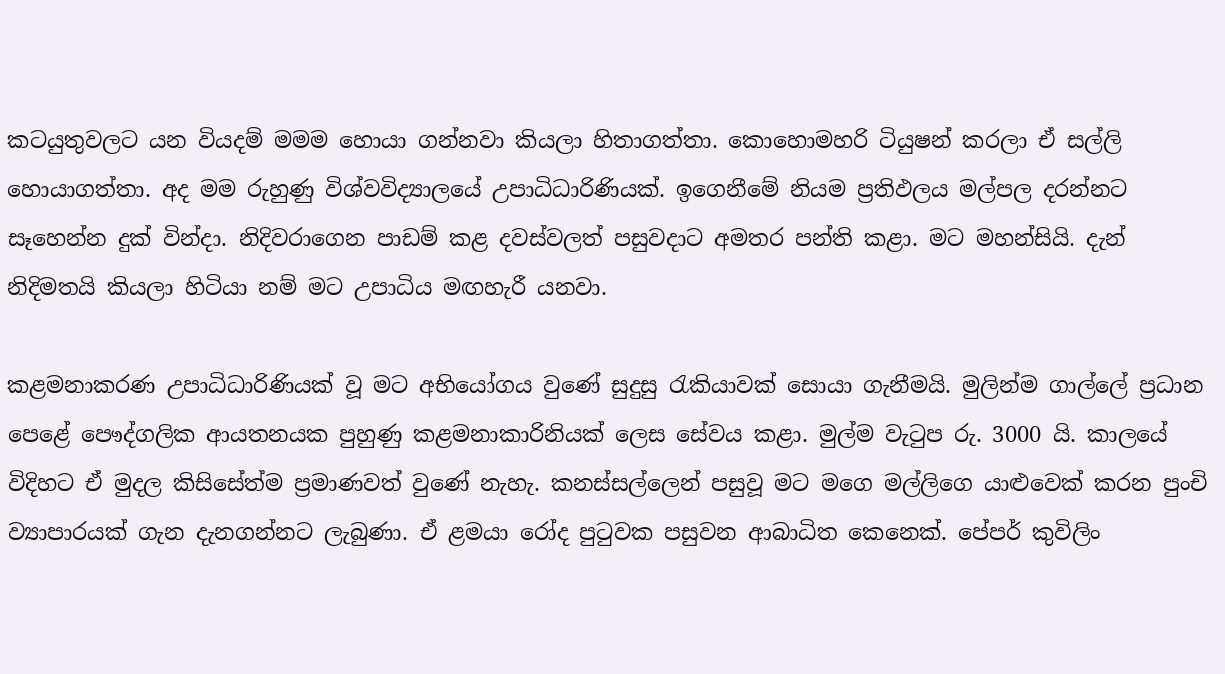කටයුතුවලට යන වියදම් මමම හොයා ගන්නවා කියලා හිතාගත්තා. කොහොමහරි ටියුෂන් කරලා ඒ සල්ලි හොයාගත්තා. අද මම රුහුණු විශ්වවිද්‍යාලයේ උපාධිධාරිණියක්. ඉගෙනීමේ නියම ප්‍රතිඵලය මල්පල දරන්නට සෑහෙන්න දුක් වින්දා. නිදිවරාගෙන පාඩම් කළ දවස්වලත් පසුවදාට අමතර පන්ති කළා. මට මහන්සියි. දැන් නිදිමතයි කියලා හිටියා නම් මට උපාධිය මඟහැරී යනවා.

කළමනාකරණ උපාධිධාරිණියක් වූ මට අභියෝගය වුණේ සුදුසු රැකියාවක් සොයා ගැනීමයි. මුලින්ම ගාල්ලේ ප්‍රධාන පෙළේ පෞද්ගලික ආයතනයක පුහුණු කළමනාකාරිනියක් ලෙස සේවය කළා. මුල්ම වැටුප රු. 3000 යි. කාලයේ විදිහට ඒ මුදල කිසිසේත්ම ප්‍රමාණවත් වුණේ නැහැ. කනස්සල්ලෙන් පසුවූ මට මගෙ මල්ලිගෙ යාළුවෙක් කරන පුංචි ව්‍යාපාරයක් ගැන දැනගන්නට ලැබුණා. ඒ ළමයා රෝද පුටුවක පසුවන ආබාධිත කෙනෙක්. පේපර් කුවිලිං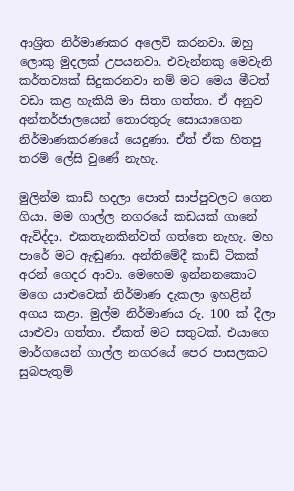ආශ්‍රිත නිර්මාණකර අලෙවි කරනවා. ඔහු ලොකු මුදලක් උපයනවා. එවැන්නකු මෙවැනි කර්තව්‍යක් සිදුකරනවා නම් මට මෙය මීටත් වඩා කළ හැකියි මා සිතා ගත්තා. ඒ අනුව අන්තර්ජාලයෙන් තොරතුරු සොයාගෙන නිර්මාණකරණයේ යෙදුණා. ඒත් ඒක හිතපු තරම් ලේසි වුණේ නැහැ.

මුලින්ම කාඩ් හදලා පොත් සාප්පුවලට ගෙන ගියා. මම ගාල්ල නගරයේ කඩයක් ගානේ ඇවිද්දා. එකතැනකින්වත් ගත්තෙ නැහැ. මහ පාරේ මට ඇඬුණා. අන්තිමේදී කාඩ් ටිකක් අරන් ගෙදර ආවා. මෙහෙම ඉන්නනකොට මගෙ යාළුවෙක් නිර්මාණ දැකලා ඉහළින් අගය කළා. මුල්ම නිර්මාණය රු. 100 ක් දීලා යාළුවා ගත්තා. ඒකත් මට සතුටක්. එයාගෙ මාර්ගයෙන් ගාල්ල නගරයේ පෙර පාසලකට සුබපැතුම්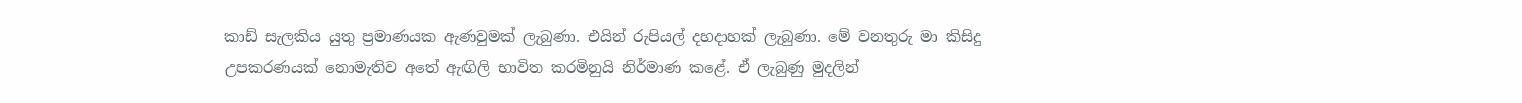කාඩ් සැලකිය යුතු ප්‍රමාණයක ඇණවුමක් ලැබුණා. එයින් රුපියල් දහදාහක් ලැබුණා. මේ වනතුරු මා කිසිදු උපකරණයක් නොමැතිව අතේ ඇඟිලි භාවිත කරමිනුයි නිර්මාණ කළේ. ඒ ලැබුණු මුදලින්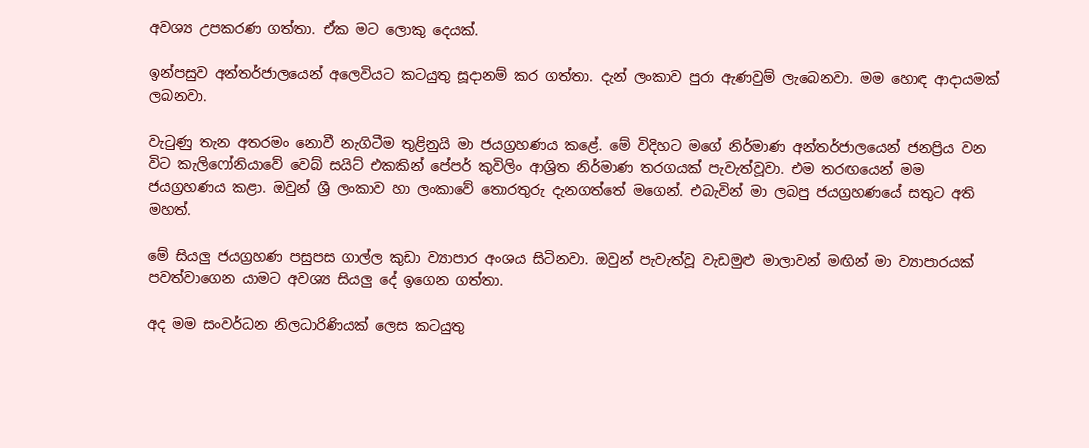අවශ්‍ය උපකරණ ගත්තා. ඒක මට ලොකු දෙයක්.

ඉන්පසුව අන්තර්ජාලයෙන් අලෙවියට කටයුතු සූදානම් කර ගත්තා. දැන් ලංකාව පුරා ඇණවුම් ලැබෙනවා. මම හොඳ ආදායමක් ලබනවා.

වැටුණු තැන අතරමං නොවී නැගිටීම තුළිනුයි මා ජයග්‍රහණය කළේ. මේ විදිහට මගේ නිර්මාණ අන්තර්ජාලයෙන් ජනප්‍රිය වන විට කැලිෆෝනියාවේ වෙබ් සයිට් එකකින් පේපර් කුවිලිං ආශ්‍රිත නිර්මාණ තරගයක් පැවැත්වූවා. එම තරඟයෙන් මම ජයග්‍රහණය කළා. ඔවුන් ශ්‍රී ලංකාව හා ලංකාවේ තොරතුරු දැනගත්තේ මගෙන්. එබැවින් මා ලබපු ජයග්‍රහණයේ සතුට අති මහත්.

මේ සියලු ජයග්‍රහණ පසුපස ගාල්ල කුඩා ව්‍යාපාර අංශය සිටිනවා. ඔවුන් පැවැත්වූ වැඩමුළු මාලාවන් මඟින් මා ව්‍යාපාරයක් පවත්වාගෙන යාමට අවශ්‍ය සියලු දේ ඉගෙන ගත්තා.

අද මම සංවර්ධන නිලධාරිණියක් ලෙස කටයුතු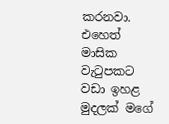කරනවා. එහෙත් මාසික වැටුපකට වඩා ඉහළ මුදලක් මගේ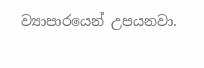ව්‍යාපාරයෙන් උපයනවා.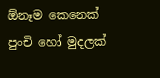ඕනෑම කෙනෙක් පුංචි හෝ මුදලක්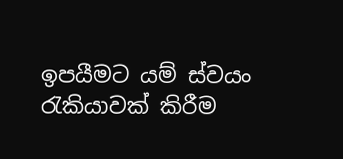ඉපයීමට යම් ස්වයං රැකියාවක් කිරීම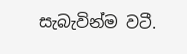සැබැවින්ම වටී.